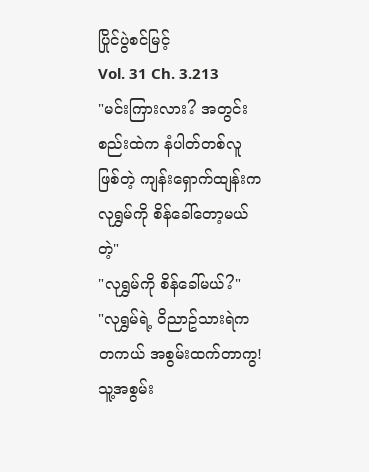ပြိုင်ပွဲစင်မြင့်
Vol. 31 Ch. 3.213
"မင်းကြားလား? အတွင်းစည်းထဲက နံပါတ်တစ်လူဖြစ်တဲ့ ကျန်းရှောက်ထျန်းက လုရွှမ်ကို စိန်ခေါ်တော့မယ်တဲ့"
"လုရွှမ်ကို စိန်ခေါ်မယ်?"
"လုရွှမ်ရဲ့ ဝိညာဥ်သားရဲက တကယ် အစွမ်းထက်တာကွ! သူ့အစွမ်း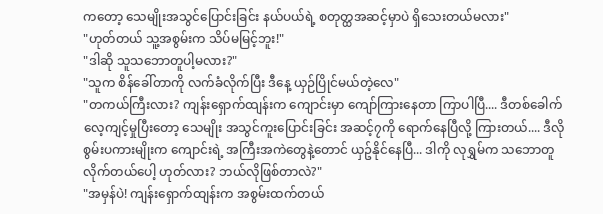ကတော့ သေမျိုးအသွင်ပြောင်းခြင်း နယ်ပယ်ရဲ့ စတုတ္ထအဆင့်မှာပဲ ရှိသေးတယ်မလား"
"ဟုတ်တယ် သူ့အစွမ်းက သိပ်မမြင့်ဘူး!"
"ဒါဆို သူသဘောတူပါ့မလား?"
"သူက စိန်ခေါ်တာကို လက်ခံလိုက်ပြီး ဒီနေ့ ယှဉ်ပြိုင်မယ်တဲ့လေ"
"တကယ်ကြီးလား? ကျန်းရှောက်ထျန်းက ကျောင်းမှာ ကျော်ကြားနေတာ ကြာပါပြီ.... ဒီတစ်ခေါက် လေ့ကျင့်မှုပြီးတော့ သေမျိုး အသွင်ကူးပြောင်းခြင်း အဆင့်၇ကို ရောက်နေပြီလို့ ကြားတယ်.... ဒီလို စွမ်းပကားမျိုးက ကျောင်းရဲ့ အကြီးအကဲတွေနဲ့တောင် ယှဥ်နိုင်နေပြီ... ဒါကို လုရွှမ်က သဘောတူလိုက်တယ်ပေါ့ ဟုတ်လား? ဘယ်လိုဖြစ်တာလဲ?"
"အမှန်ပဲ! ကျန်းရှောက်ထျန်းက အစွမ်းထက်တယ်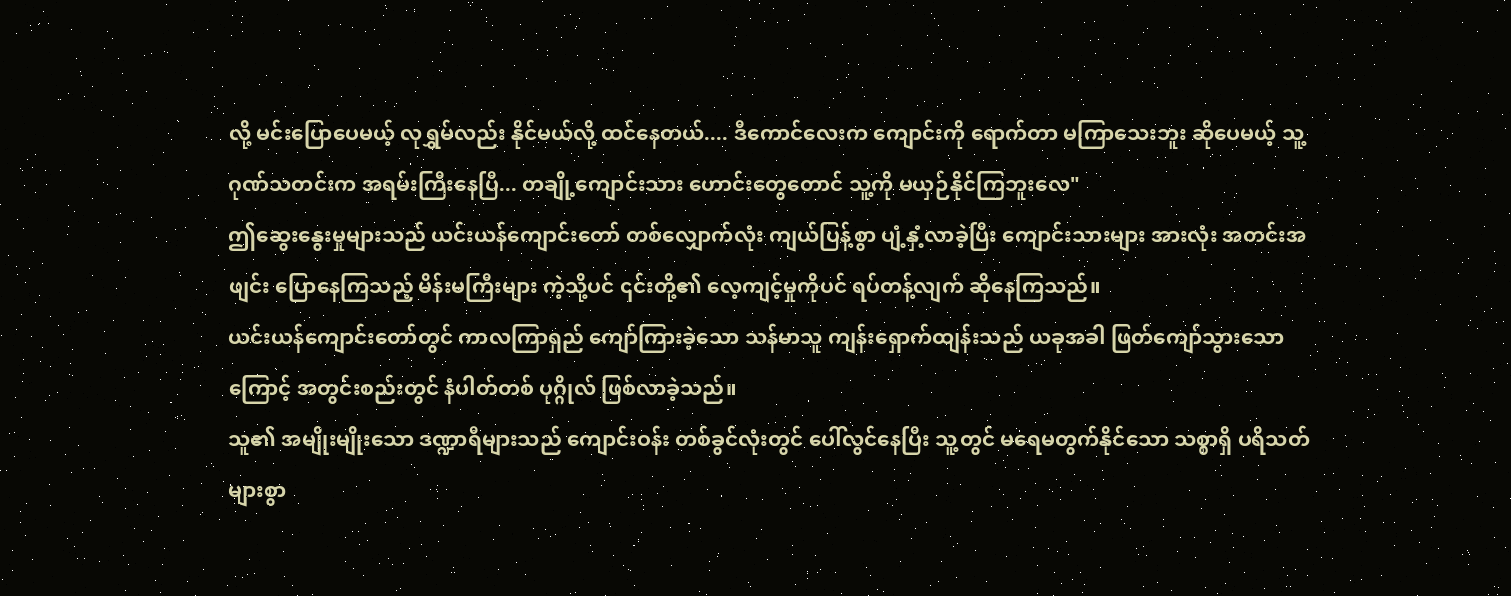လို့ မင်းပြောပေမယ့် လုရွှမ်လည်း နိုင်မယ်လို့ ထင်နေတယ်.... ဒီကောင်လေးက ကျောင်းကို ရောက်တာ မကြာသေးဘူး ဆိုပေမယ့် သူ့ဂုဏ်သတင်းက အရမ်းကြီးနေပြီ... တချို့ကျောင်းသား ဟောင်းတွေတောင် သူ့ကို မယှဉ်နိုင်ကြဘူးလေ"
ဤဆွေးနွေးမှုများသည် ယင်းယန်ကျောင်းတော် တစ်လျှောက်လုံး ကျယ်ပြန့်စွာ ပျံ့နှံ့လာခဲ့ပြီး ကျောင်းသားများ အားလုံး အတင်းအဖျင်း ပြောနေကြသည့် မိန်းမကြီးများ ကဲ့သို့ပင် ၎င်းတို့၏ လေ့ကျင့်မှုကိုပင် ရပ်တန့်လျက် ဆိုနေကြသည်။
ယင်းယန်ကျောင်းတော်တွင် ကာလကြာရှည် ကျော်ကြားခဲ့သော သန်မာသူ ကျန်းရှောက်ထျန်းသည် ယခုအခါ ဖြတ်ကျော်သွားသောကြောင့် အတွင်းစည်းတွင် နံပါတ်တစ် ပုဂ္ဂိုလ် ဖြစ်လာခဲ့သည်။
သူ၏ အမျိုးမျိုးသော ဒဏ္ဍာရီများသည် ကျောင်းဝန်း တစ်ခွင်လုံးတွင် ပေါ်လွင်နေပြီး သူ့တွင် မရေမတွက်နိုင်သော သစ္စာရှိ ပရိသတ်များစွာ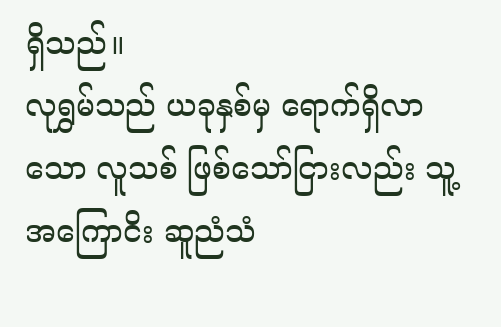ရှိသည်။
လုရွှမ်သည် ယခုနှစ်မှ ရောက်ရှိလာသော လူသစ် ဖြစ်သော်ငြားလည်း သူ့အကြောငိး ဆူညံသံ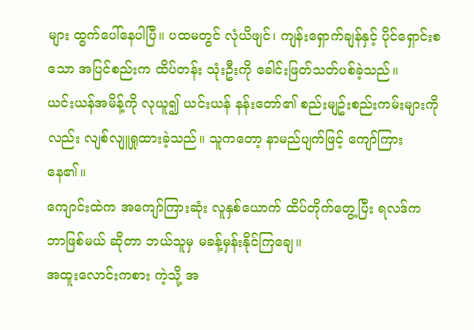များ ထွက်ပေါ်နေပါပြီ။ ပထမတွင် လုံယိဖျင်၊ ကျန်းရှောက်ချန်နှင့် ပိုင်ရှောင်းစသော အပြင်စည်းက ထိပ်တန်း သုံးဦးကို ခေါင်းဖြတ်သတ်ပစ်ခဲ့သည်။
ယင်းယန်အမိန့်ကို လုယူ၍ ယင်းယန် နန်းတော်၏ စည်းမျဥ်းစည်းကမ်းများကိုလည်း လျစ်လျူရှုထားခဲ့သည်။ သူကတော့ နာမည်ပျက်ဖြင့် ကျော်ကြားနေ၏။
ကျောင်းထဲက အကျော်ကြားဆုံး လူနှစ်ယောက် ထိပ်တိုက်တွေ့ပြီး ရလဒ်က ဘာဖြစ်မယ် ဆိုတာ ဘယ်သူမှ မခန့်မှန်းနိုင်ကြချေ။
အထူးလောင်းကစား ကဲ့သို့ အ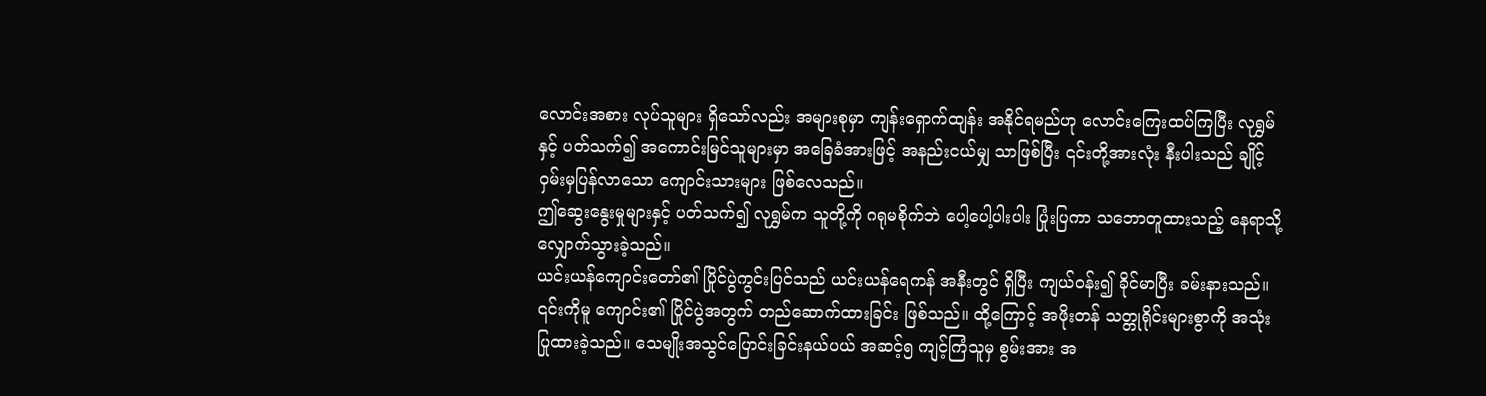လောင်းအစား လုပ်သူများ ရှိသော်လည်း အများစုမှာ ကျန်းရှောက်ထျန်း အနိုင်ရမည်ဟု လောင်းကြေးထပ်ကြပြီး လုရွှမ်နှင့် ပတ်သက်၍ အကောင်းမြင်သူများမှာ အခြေခံအားဖြင့် အနည်းငယ်မျှ သာဖြစ်ပြီး ၎င်းတို့အားလုံး နီးပါးသည် ချိုင့်ဝှမ်းမှပြန်လာသော ကျောင်းသားများ ဖြစ်လေသည်။
ဤဆွေးနွေးမှုများနှင့် ပတ်သက်၍ လုရွှမ်က သူတို့ကို ဂရုမစိုက်ဘဲ ပေါ့ပေါ့ပါးပါး ပြုံးပြကာ သဘောတူထားသည့် နေရာသို့ လျှောက်သွားခဲ့သည်။
ယင်းယန်ကျောင်းတော်၏ ပြိုင်ပွဲကွင်းပြင်သည် ယင်းယန်ရေကန် အနီးတွင် ရှိပြီး ကျယ်ဝန်း၍ ခိုင်မာပြီး ခမ်းနားသည်။
၎င်းကိုမူ ကျောင်း၏ ပြိုင်ပွဲအတွက် တည်ဆောက်ထားခြင်း ဖြစ်သည်။ ထို့ကြောင့် အဖိုးတန် သတ္တုရိုင်းများစွာကို အသုံးပြုထားခဲ့သည်။ သေမျိုးအသွင်ပြောင်းခြင်းနယ်ပယ် အဆင့်၅ ကျင့်ကြံသူမှ စွမ်းအား အ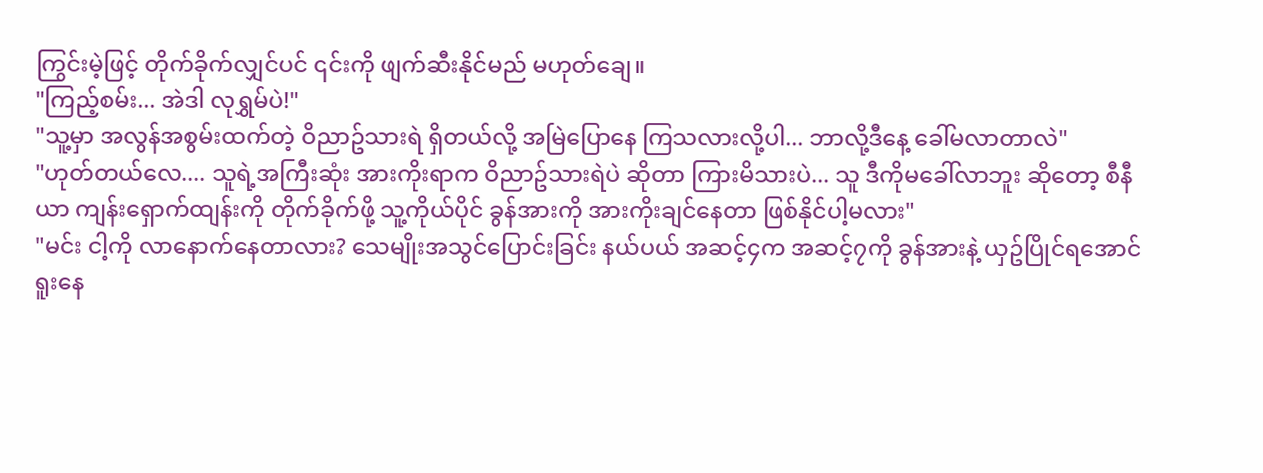ကြွင်းမဲ့ဖြင့် တိုက်ခိုက်လျှင်ပင် ၎င်းကို ဖျက်ဆီးနိုင်မည် မဟုတ်ချေ။
"ကြည့်စမ်း... အဲဒါ လုရွှမ်ပဲ!"
"သူ့မှာ အလွန်အစွမ်းထက်တဲ့ ဝိညာဥ်သားရဲ ရှိတယ်လို့ အမြဲပြောနေ ကြသလားလို့ပါ... ဘာလို့ဒီနေ့ ခေါ်မလာတာလဲ"
"ဟုတ်တယ်လေ.... သူရဲ့အကြီးဆုံး အားကိုးရာက ဝိညာဥ်သားရဲပဲ ဆိုတာ ကြားမိသားပဲ... သူ ဒီကိုမခေါ်လာဘူး ဆိုတော့ စီနီယာ ကျန်းရှောက်ထျန်းကို တိုက်ခိုက်ဖို့ သူ့ကိုယ်ပိုင် ခွန်အားကို အားကိုးချင်နေတာ ဖြစ်နိုင်ပါ့မလား"
"မင်း ငါ့ကို လာနောက်နေတာလား? သေမျိုးအသွင်ပြောင်းခြင်း နယ်ပယ် အဆင့်၄က အဆင့်၇ကို ခွန်အားနဲ့ ယှဥ်ပြိုင်ရအောင် ရူးနေ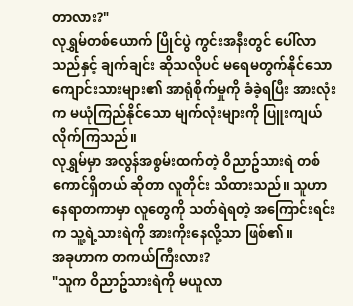တာလား?"
လုရွှမ်တစ်ယောက် ပြိုင်ပွဲ ကွင်းအနီးတွင် ပေါ်လာသည်နှင့် ချက်ချင်း ဆိုသလိုပင် မရေမတွက်နိုင်သော ကျောင်းသားများ၏ အာရုံစိုက်မှုကို ခံခဲ့ရပြီး အားလုံးက မယုံကြည်နိုင်သော မျက်လုံးများကို ပြူးကျယ်လိုက်ကြသည်။
လုရွှမ်မှာ အလွန်အစွမ်းထက်တဲ့ ဝိညာဥ်သားရဲ တစ်ကောင်ရှိတယ် ဆိုတာ လူတိုင်း သိထားသည်။ သူဟာ နေရာတကာမှာ လူတွေကို သတ်ရဲရတဲ့ အကြောင်းရင်းက သူ့ရဲ့သားရဲကို အားကိုးနေလို့သာ ဖြစ်၏။
အခုဟာက တကယ်ကြီးလား?
"သူက ဝိညာဥ်သားရဲကို မယူလာ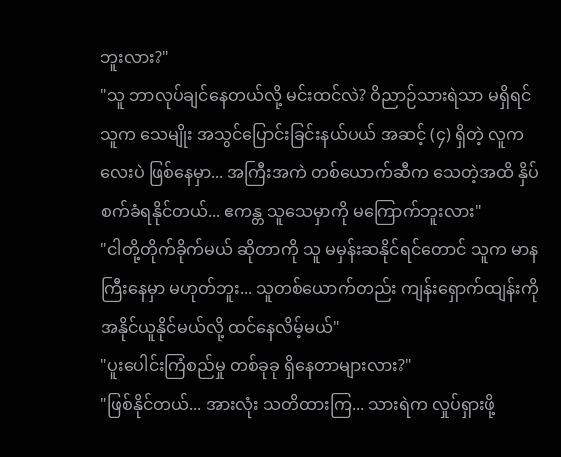ဘူးလား?"
"သူ ဘာလုပ်ချင်နေတယ်လို့ မင်းထင်လဲ? ဝိညာဉ်သားရဲသာ မရှိရင် သူက သေမျိုး အသွင်ပြောင်းခြင်းနယ်ပယ် အဆင့် (၄) ရှိတဲ့ လူကလေးပဲ ဖြစ်နေမှာ... အကြီးအကဲ တစ်ယောက်ဆီက သေတဲ့အထိ နှိပ်စက်ခံရနိုင်တယ်... ဧကန္တ သူသေမှာကို မကြောက်ဘူးလား"
"ငါတို့တိုက်ခိုက်မယ် ဆိုတာကို သူ မမှန်းဆနိုင်ရင်တောင် သူက မာနကြီးနေမှာ မဟုတ်ဘူး... သူတစ်ယောက်တည်း ကျန်းရှောက်ထျန်းကို အနိုင်ယူနိုင်မယ်လို့ ထင်နေလိမ့်မယ်"
"ပူးပေါင်းကြံစည်မှု တစ်ခုခု ရှိနေတာများလား?"
"ဖြစ်နိုင်တယ်... အားလုံး သတိထားကြ... သားရဲက လှုပ်ရှားဖို့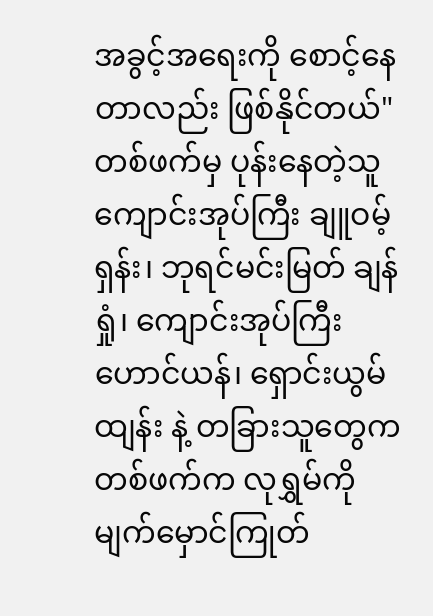အခွင့်အရေးကို စောင့်နေတာလည်း ဖြစ်နိုင်တယ်"
တစ်ဖက်မှ ပုန်းနေတဲ့သူ ကျောင်းအုပ်ကြီး ချူဝမ့်ရှန်း၊ ဘုရင်မင်းမြတ် ချန်ရှုံ၊ ကျောင်းအုပ်ကြီး ဟောင်ယန်၊ ရှောင်းယွမ်ထျန်း နဲ့ တခြားသူတွေက တစ်ဖက်က လုရွှမ်ကို မျက်မှောင်ကြုတ်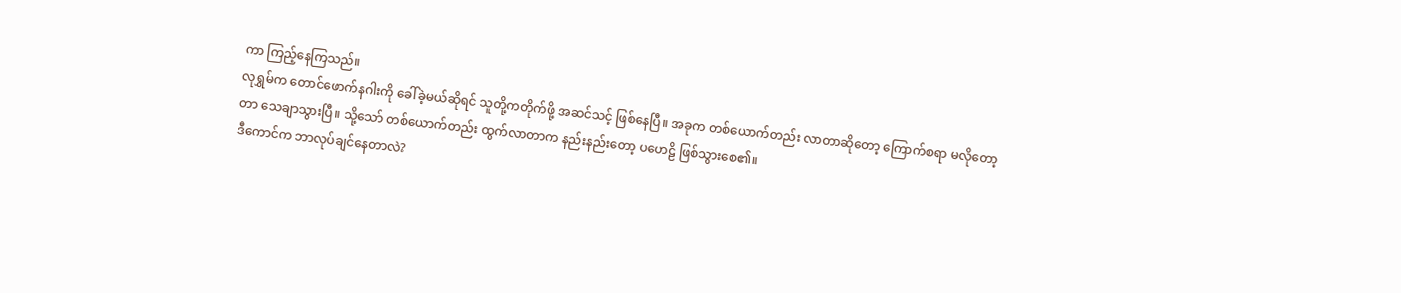ကာ ကြည့်နေကြသည်။
လုရွှမ်က တောင်ဖောက်နဂါးကို ခေါ်ခဲ့မယ်ဆိုရင် သူတို့ကတိုက်ဖို့ အဆင်သင့် ဖြစ်နေပြီ။ အခုက တစ်ယောက်တည်း လာတာဆိုတော့ ကြောက်စရာ မလိုတော့တာ သေချာသွားပြီ။ သို့သော် တစ်ယောက်တည်း ထွက်လာတာက နည်းနည်းတော့ ပဟေဠိ ဖြစ်သွားစေ၏။
ဒီကောင်က ဘာလုပ်ချင်နေတာလဲ?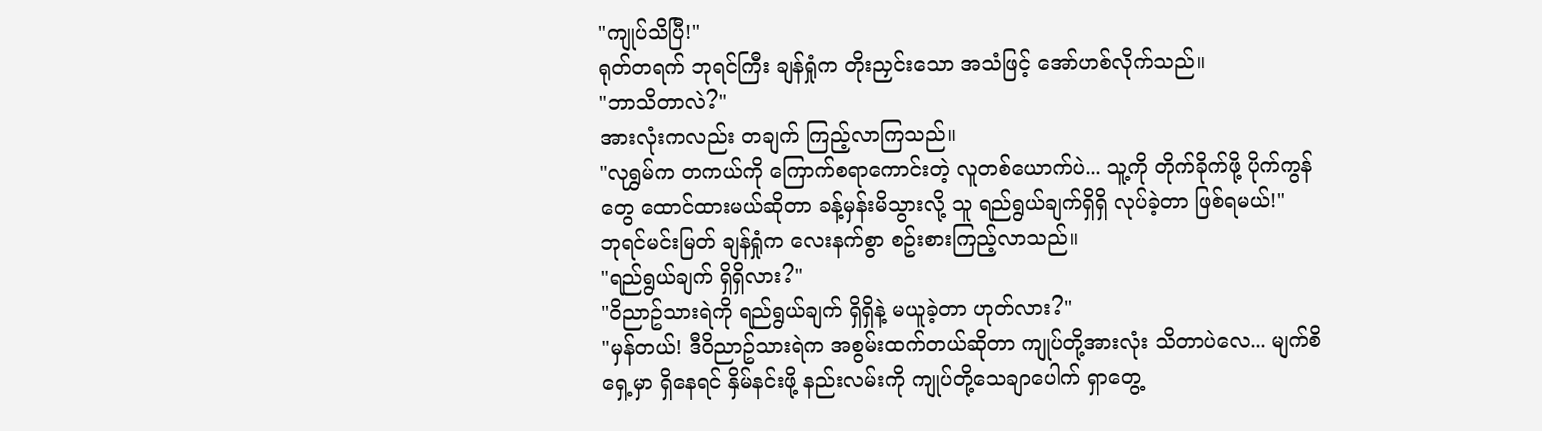"ကျုပ်သိပြီ!"
ရုတ်တရက် ဘုရင်ကြီး ချန်ရှုံက တိုးညှင်းသော အသံဖြင့် အော်ဟစ်လိုက်သည်။
"ဘာသိတာလဲ?"
အားလုံးကလည်း တချက် ကြည့်လာကြသည်။
"လုရွှမ်က တကယ်ကို ကြောက်စရာကောင်းတဲ့ လူတစ်ယောက်ပဲ... သူ့ကို တိုက်ခိုက်ဖို့ ပိုက်ကွန်တွေ ထောင်ထားမယ်ဆိုတာ ခန့်မှန်းမိသွားလို့ သူ ရည်ရွယ်ချက်ရှိရှိ လုပ်ခဲ့တာ ဖြစ်ရမယ်!"
ဘုရင်မင်းမြတ် ချန်ရှုံက လေးနက်စွာ စဥ်းစားကြည့်လာသည်။
"ရည်ရွယ်ချက် ရှိရှိလား?"
"ဝိညာဥ်သားရဲကို ရည်ရွယ်ချက် ရှိရှိနဲ့ မယူခဲ့တာ ဟုတ်လား?"
"မှန်တယ်! ဒီဝိညာဥ်သားရဲက အစွမ်းထက်တယ်ဆိုတာ ကျုပ်တို့အားလုံး သိတာပဲလေ... မျက်စိရှေ့မှာ ရှိနေရင် နှိမ်နင်းဖို့ နည်းလမ်းကို ကျုပ်တို့သေချာပေါက် ရှာတွေ့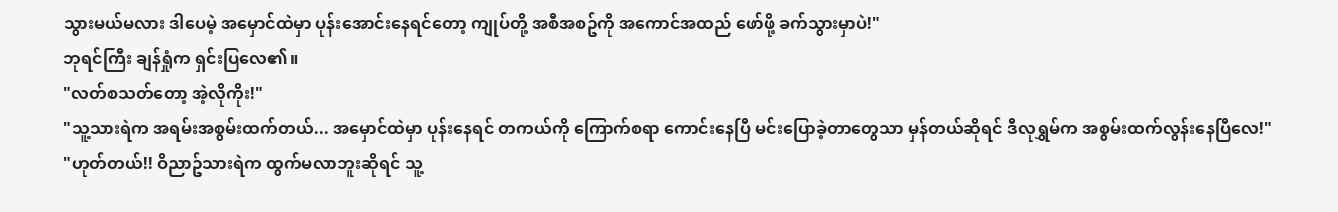သွားမယ်မလား ဒါပေမဲ့ အမှောင်ထဲမှာ ပုန်းအောင်းနေရင်တော့ ကျုပ်တို့ အစီအစဥ်ကို အကောင်အထည် ဖော်ဖို့ ခက်သွားမှာပဲ!"
ဘုရင်ကြီး ချန်ရှုံက ရှင်းပြလေ၏။
"လတ်စသတ်တော့ အဲ့လိုကိုး!"
"သူ့သားရဲက အရမ်းအစွမ်းထက်တယ်... အမှောင်ထဲမှာ ပုန်းနေရင် တကယ်ကို ကြောက်စရာ ကောင်းနေပြီ မင်းပြောခဲ့တာတွေသာ မှန်တယ်ဆိုရင် ဒီလုရွှမ်က အစွမ်းထက်လွန်းနေပြီလေ!"
"ဟုတ်တယ်!! ဝိညာဥ်သားရဲက ထွက်မလာဘူးဆိုရင် သူ့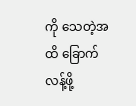ကို သေတဲ့အထိ ခြောက်လန့်ဖို့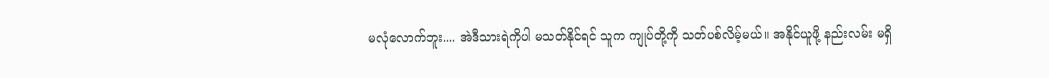မလုံလောက်ဘူး.... အဲဒီသားရဲကိုပါ မသတ်နိုင်ရင် သူက ကျုပ်တို့ကို သတ်ပစ်လိမ့်မယ်။ အနိုင်ယူဖို့ နည်းလမ်း မရှိ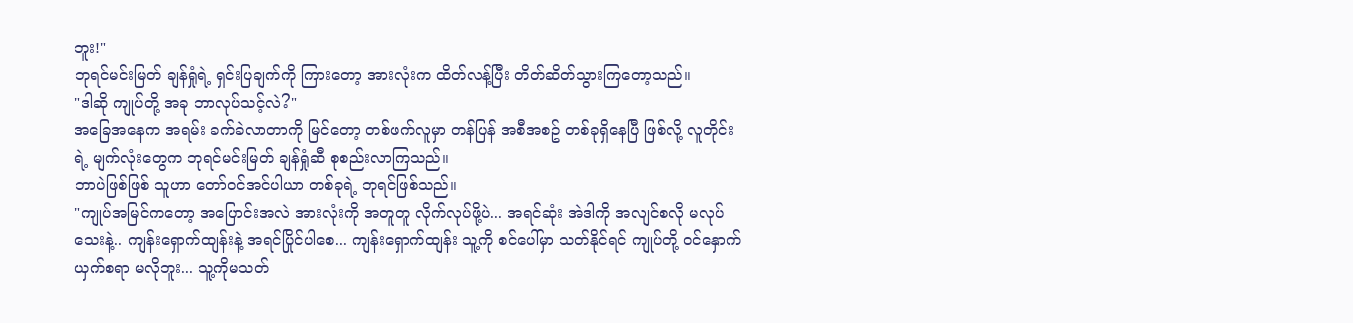ဘူး!"
ဘုရင်မင်းမြတ် ချန်ရှုံရဲ့ ရှင်းပြချက်ကို ကြားတော့ အားလုံးက ထိတ်လန့်ပြီး တိတ်ဆိတ်သွားကြတော့သည်။
"ဒါဆို ကျုပ်တို့ အခု ဘာလုပ်သင့်လဲ?"
အခြေအနေက အရမ်း ခက်ခဲလာတာကို မြင်တော့ တစ်ဖက်လူမှာ တန်ပြန် အစီအစဥ် တစ်ခုရှိနေပြီ ဖြစ်လို့ လူတိုင်းရဲ့ မျက်လုံးတွေက ဘုရင်မင်းမြတ် ချန်ရှုံဆီ စုစည်းလာကြသည်။
ဘာပဲဖြစ်ဖြစ် သူဟာ တော်ဝင်အင်ပါယာ တစ်ခုရဲ့ ဘုရင်ဖြစ်သည်။
"ကျုပ်အမြင်ကတော့ အပြောင်းအလဲ အားလုံးကို အတူတူ လိုက်လုပ်ဖို့ပဲ... အရင်ဆုံး အဲဒါကို အလျင်စလို မလုပ်သေးနဲ့.. ကျန်းရှောက်ထျန်းနဲ့ အရင်ပြိုင်ပါစေ... ကျန်းရှောက်ထျန်း သူ့ကို စင်ပေါ်မှာ သတ်နိုင်ရင် ကျုပ်တို့ ဝင်နှောက်ယှက်စရာ မလိုဘူး... သူ့ကိုမသတ်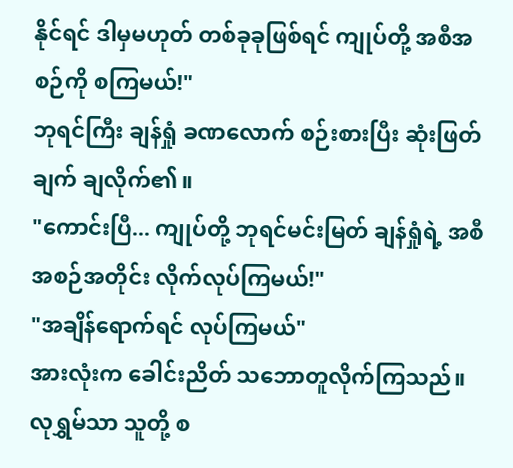နိုင်ရင် ဒါမှမဟုတ် တစ်ခုခုဖြစ်ရင် ကျုပ်တို့ အစီအစဉ်ကို စကြမယ်!"
ဘုရင်ကြီး ချန်ရှုံ ခဏလောက် စဉ်းစားပြီး ဆုံးဖြတ်ချက် ချလိုက်၏။
"ကောင်းပြီ... ကျုပ်တို့ ဘုရင်မင်းမြတ် ချန်ရှုံရဲ့ အစီအစဉ်အတိုင်း လိုက်လုပ်ကြမယ်!"
"အချိန်ရောက်ရင် လုပ်ကြမယ်"
အားလုံးက ခေါင်းညိတ် သဘောတူလိုက်ကြသည်။
လုရွှမ်သာ သူတို့ စ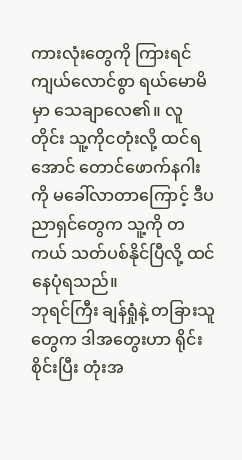ကားလုံးတွေကို ကြားရင် ကျယ်လောင်စွာ ရယ်မောမိမှာ သေချာလေ၏။ လူတိုင်း သူ့ကိုငတုံးလို့ ထင်ရအောင် တောင်ဖောက်နဂါးကို မခေါ်လာတာကြောင့် ဒီပညာရှင်တွေက သူ့ကို တကယ် သတ်ပစ်နိုင်ပြီလို့ ထင်နေပုံရသည်။
ဘုရင်ကြီး ချန်ရှုံနဲ့ တခြားသူတွေက ဒါအတွေးဟာ ရိုင်းစိုင်းပြီး တုံးအ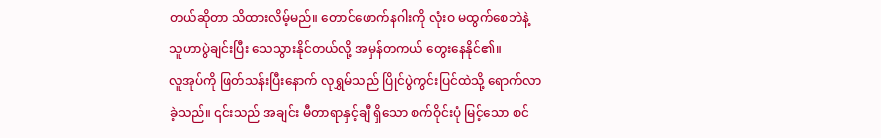တယ်ဆိုတာ သိထားလိမ့်မည်။ တောင်ဖောက်နဂါးကို လုံးဝ မထွက်စေဘဲနဲ့ သူဟာပွဲချင်းပြီး သေသွားနိုင်တယ်လို့ အမှန်တကယ် တွေးနေနိုင်၏။
လူအုပ်ကို ဖြတ်သန်းပြီးနောက် လုရွှမ်သည် ပြိုင်ပွဲကွင်းပြင်ထဲသို့ ရောက်လာခဲ့သည်။ ၎င်းသည် အချင်း မီတာရာနှင့်ချီ ရှိသော စက်ဝိုင်းပုံ မြင့်သော စင်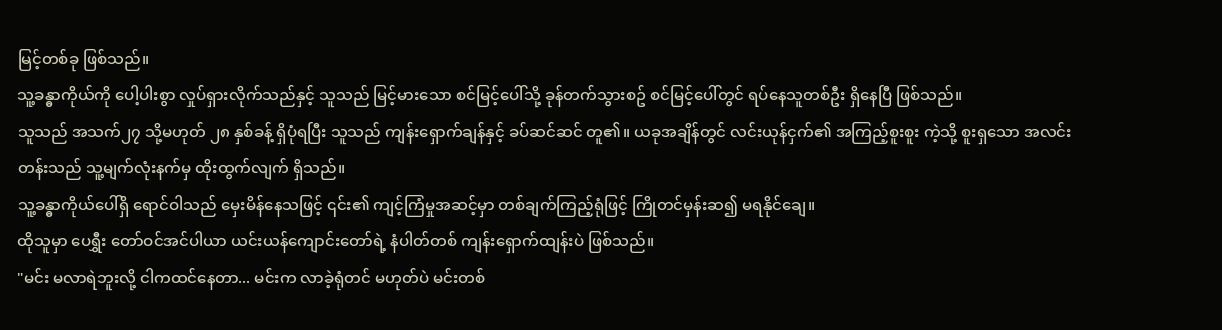မြင့်တစ်ခု ဖြစ်သည်။
သူ့ခန္ဓာကိုယ်ကို ပေါ့ပါးစွာ လှုပ်ရှားလိုက်သည်နှင့် သူသည် မြင့်မားသော စင်မြင့်ပေါ်သို့ ခုန်တက်သွားစဥ် စင်မြင့်ပေါ်တွင် ရပ်နေသူတစ်ဦး ရှိနေပြီ ဖြစ်သည်။
သူသည် အသက်၂၇ သို့မဟုတ် ၂၈ နှစ်ခန့် ရှိပုံရပြီး သူသည် ကျန်းရှောက်ချန်နှင့် ခပ်ဆင်ဆင် တူ၏။ ယခုအချိန်တွင် လင်းယုန်ငှက်၏ အကြည့်စူးစူး ကဲ့သို့ စူးရှသော အလင်းတန်းသည် သူ့မျက်လုံးနက်မှ ထိုးထွက်လျက် ရှိသည်။
သူ့ခန္ဓာကိုယ်ပေါ်ရှိ ရောင်ဝါသည် မှေးမိန်နေသဖြင့် ၎င်း၏ ကျင့်ကြံမှုအဆင့်မှာ တစ်ချက်ကြည့်ရုံဖြင့် ကြိုတင်မှန်းဆ၍ မရနိုင်ချေ။
ထိုသူမှာ ပေရွှီး တော်ဝင်အင်ပါယာ ယင်းယန်ကျောင်းတော်ရဲ့ နံပါတ်တစ် ကျန်းရှောက်ထျန်းပဲ ဖြစ်သည်။
"မင်း မလာရဲဘူးလို့ ငါကထင်နေတာ... မင်းက လာခဲ့ရုံတင် မဟုတ်ပဲ မင်းတစ်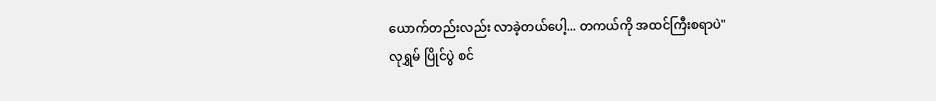ယောက်တည်းလည်း လာခဲ့တယ်ပေါ့... တကယ်ကို အထင်ကြီးစရာပဲ"
လုရွှမ် ပြိုင်ပွဲ စင်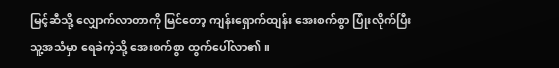မြင့်ဆီသို့ လျှောက်လာတာကို မြင်တော့ ကျန်းရှောက်ထျန်း အေးစက်စွာ ပြုံးလိုက်ပြီး သူ့အသံမှာ ရေခဲကဲ့သို့ အေးစက်စွာ ထွက်ပေါ်လာ၏။